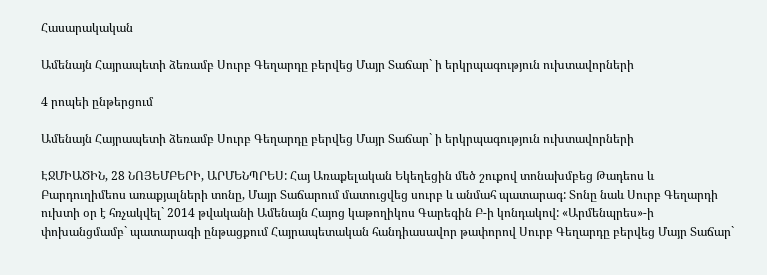Հասարակական

Ամենայն Հայրապետի ձեռամբ Սուրբ Գեղարդը բերվեց Մայր Տաճար` ի երկրպագություն ուխտավորների

4 րոպեի ընթերցում

Ամենայն Հայրապետի ձեռամբ Սուրբ Գեղարդը բերվեց Մայր Տաճար` ի երկրպագություն ուխտավորների

ԷՋՄԻԱԾԻՆ, 28 ՆՈՅԵՄԲԵՐԻ, ԱՐՄԵՆՊՐԵՍ: Հայ Առաքելական Եկեղեցին մեծ շուքով տոնախմբեց Թադեոս և Բարդուղիմեոս առաքյալների տոնը, Մայր Տաճարում մատուցվեց սուրբ և անմահ պատարագ: Տոնը նաև Սուրբ Գեղարդի ուխտի օր է հռչակվել` 2014 թվականի Ամենայն Հայոց կաթողիկոս Գարեգին Բ-ի կոնդակով: «Արմենպրես»-ի փոխանցմամբ` պատարագի ընթացքում Հայրապետական հանդիասավոր թափորով Սուրբ Գեղարդը բերվեց Մայր Տաճար`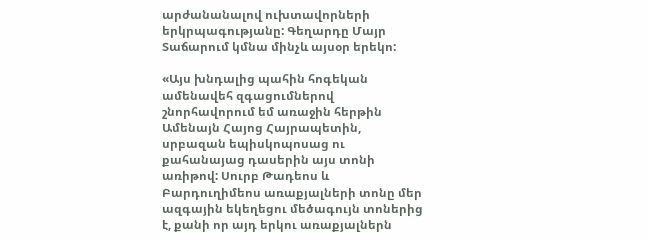արժանանալով ուխտավորների երկրպագությանը: Գեղարդը Մայր Տաճարում կմնա մինչև այսօր երեկո:

«Այս խնդալից պահին հոգեկան ամենավեհ զգացումներով շնորհավորում եմ առաջին հերթին Ամենայն Հայոց Հայրապետին, սրբազան եպիսկոպոսաց ու քահանայաց դասերին այս տոնի առիթով: Սուրբ Թադեոս և Բարդուղիմեոս առաքյալների տոնը մեր ազգային եկեղեցու մեծագույն տոներից է, քանի որ այդ երկու առաքյալներն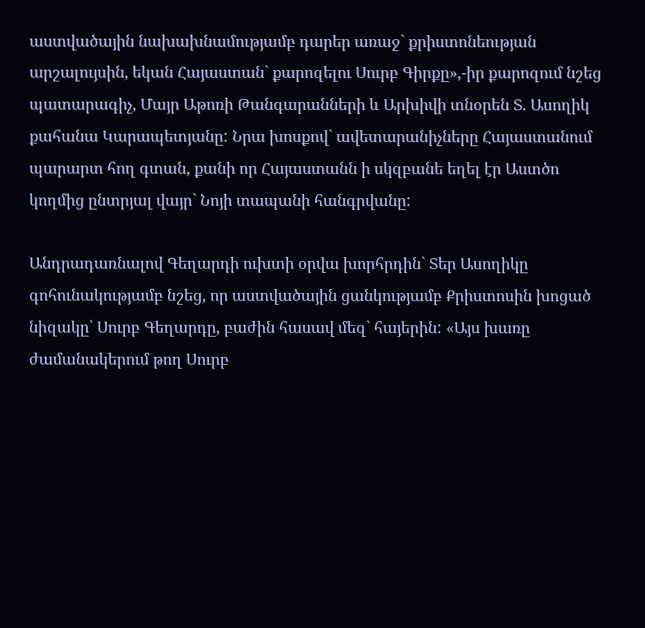աստվածային նախախնամությամբ դարեր առաջ` քրիստոնեության արշալույսին, եկան Հայաստան` քարոզելու Սուրբ Գիրքը»,-իր քարոզում նշեց պատարագիչ, Մայր Աթոռի Թանգարանների և Արխիվի տնօրեն Տ. Ասողիկ քահանա Կարապետյանը: Նրա խոսքով` ավետարանիչները Հայաստանում պարարտ հող գտան, քանի որ Հայաստանն ի սկզբանե եղել էր Աստծո կողմից ընտրյալ վայր` Նոյի տապանի հանգրվանը:

Անդրադառնալով Գեղարդի ուխտի օրվա խորհրդին` Տեր Ասողիկը գոհունակությամբ նշեց, որ աստվածային ցանկությամբ Քրիստոսին խոցած նիզակը` Սուրբ Գեղարդը, բաժին հասավ մեզ` հայերին: «Այս խառը ժամանակերում թող Սուրբ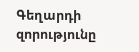Գեղարդի զորությունը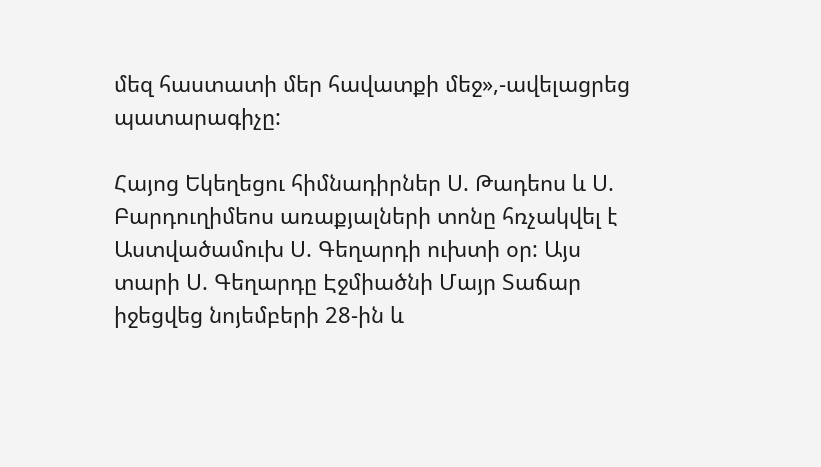մեզ հաստատի մեր հավատքի մեջ»,-ավելացրեց պատարագիչը:

Հայոց Եկեղեցու հիմնադիրներ Ս. Թադեոս և Ս. Բարդուղիմեոս առաքյալների տոնը հռչակվել է Աստվածամուխ Ս. Գեղարդի ուխտի օր: Այս տարի Ս. Գեղարդը Էջմիածնի Մայր Տաճար իջեցվեց նոյեմբերի 28-ին և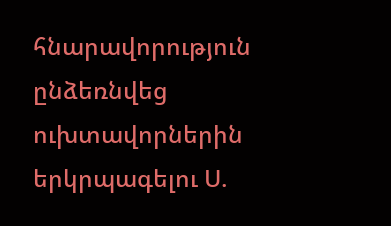հնարավորություն ընձեռնվեց ուխտավորներին երկրպագելու Ս.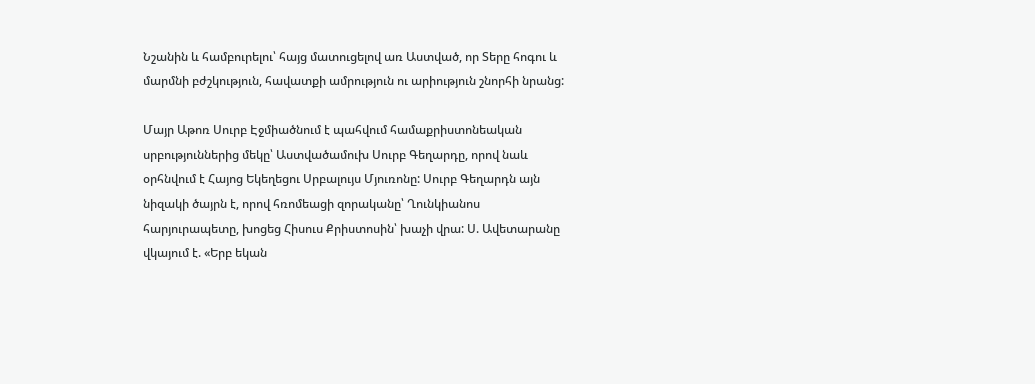Նշանին և համբուրելու՝ հայց մատուցելով առ Աստված, որ Տերը հոգու և մարմնի բժշկություն, հավատքի ամրություն ու արիություն շնորհի նրանց:

Մայր Աթոռ Սուրբ Էջմիածնում է պահվում համաքրիստոնեական սրբություններից մեկը՝ Աստվածամուխ Սուրբ Գեղարդը, որով նաև օրհնվում է Հայոց Եկեղեցու Սրբալույս Մյուռոնը: Սուրբ Գեղարդն այն նիզակի ծայրն է, որով հռոմեացի զորականը՝ Ղունկիանոս հարյուրապետը, խոցեց Հիսուս Քրիստոսին՝ խաչի վրա: Ս. Ավետարանը վկայում է. «Երբ եկան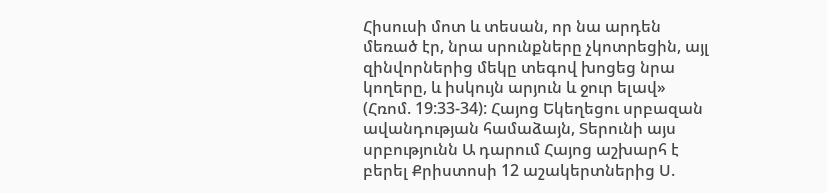Հիսուսի մոտ և տեսան, որ նա արդեն մեռած էր, նրա սրունքները չկոտրեցին, այլ զինվորներից մեկը տեգով խոցեց նրա կողերը, և իսկույն արյուն և ջուր ելավ» (Հռոմ. 19:33-34): Հայոց Եկեղեցու սրբազան ավանդության համաձայն, Տերունի այս սրբությունն Ա դարում Հայոց աշխարհ է բերել Քրիստոսի 12 աշակերտներից Ս.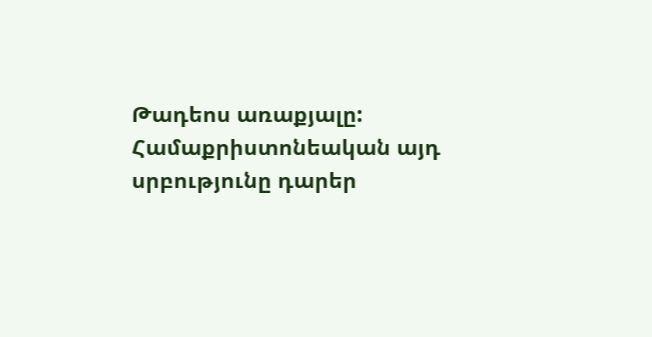Թադեոս առաքյալը: Համաքրիստոնեական այդ սրբությունը դարեր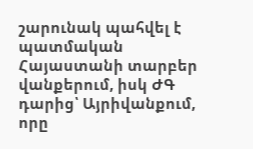շարունակ պահվել է պատմական Հայաստանի տարբեր վանքերում, իսկ ԺԳ դարից՝ Այրիվանքում, որը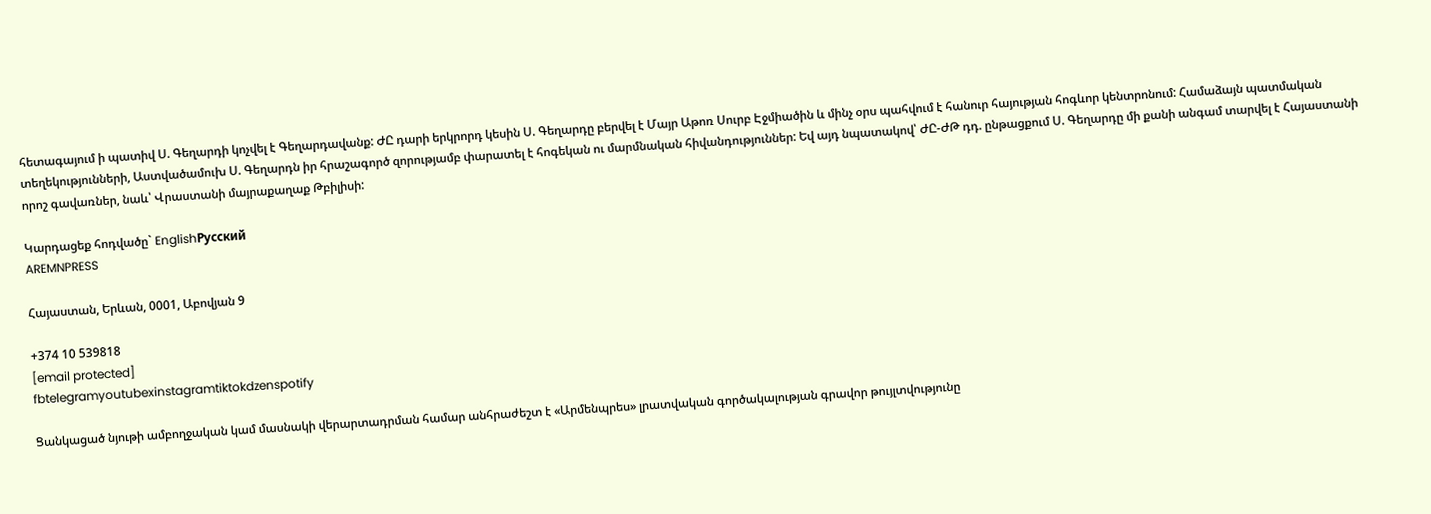հետագայում ի պատիվ Ս. Գեղարդի կոչվել է Գեղարդավանք: ԺԸ դարի երկրորդ կեսին Ս. Գեղարդը բերվել է Մայր Աթոռ Սուրբ Էջմիածին և մինչ օրս պահվում է հանուր հայության հոգևոր կենտրոնում: Համաձայն պատմական տեղեկությունների, Աստվածամուխ Ս. Գեղարդն իր հրաշագործ զորությամբ փարատել է հոգեկան ու մարմնական հիվանդություններ: Եվ այդ նպատակով՝ ԺԸ-ԺԹ դդ. ընթացքում Ս. Գեղարդը մի քանի անգամ տարվել է Հայաստանի որոշ գավառներ, նաև՝ Վրաստանի մայրաքաղաք Թբիլիսի:

Կարդացեք հոդվածը` EnglishРусский
AREMNPRESS

Հայաստան, Երևան, 0001, Աբովյան 9

+374 10 539818
[email protected]
fbtelegramyoutubexinstagramtiktokdzenspotify

Ցանկացած նյութի ամբողջական կամ մասնակի վերարտադրման համար անհրաժեշտ է «Արմենպրես» լրատվական գործակալության գրավոր թույլտվությունը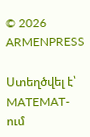© 2026 ARMENPRESS

Ստեղծվել է՝ MATEMAT-ում